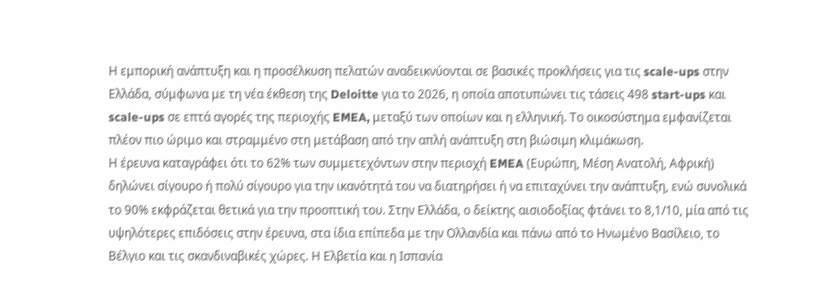Η εμπορική ανάπτυξη και η προσέλκυση πελατών αναδεικνύονται σε βασικές προκλήσεις για τις scale-ups στην Ελλάδα, σύμφωνα με τη νέα έκθεση της Deloitte για το 2026, η οποία αποτυπώνει τις τάσεις 498 start-ups και scale-ups σε επτά αγορές της περιοχής EMEA, μεταξύ των οποίων και η ελληνική. Το οικοσύστημα εμφανίζεται πλέον πιο ώριμο και στραμμένο στη μετάβαση από την απλή ανάπτυξη στη βιώσιμη κλιμάκωση.
Η έρευνα καταγράφει ότι το 62% των συμμετεχόντων στην περιοχή EMEA (Ευρώπη, Μέση Ανατολή, Αφρική) δηλώνει σίγουρο ή πολύ σίγουρο για την ικανότητά του να διατηρήσει ή να επιταχύνει την ανάπτυξη, ενώ συνολικά το 90% εκφράζεται θετικά για την προοπτική του. Στην Ελλάδα, ο δείκτης αισιοδοξίας φτάνει το 8,1/10, μία από τις υψηλότερες επιδόσεις στην έρευνα, στα ίδια επίπεδα με την Ολλανδία και πάνω από το Ηνωμένο Βασίλειο, το Βέλγιο και τις σκανδιναβικές χώρες. Η Ελβετία και η Ισπανία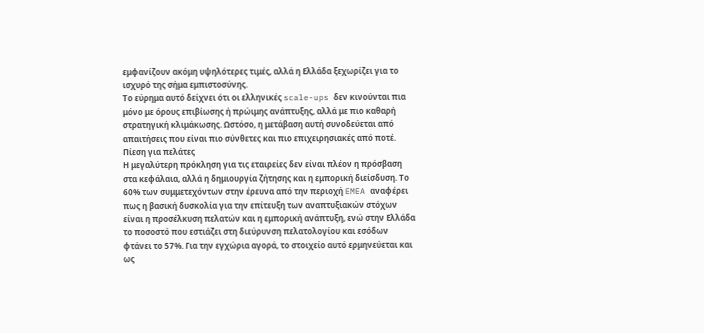εμφανίζουν ακόμη υψηλότερες τιμές, αλλά η Ελλάδα ξεχωρίζει για το ισχυρό της σήμα εμπιστοσύνης.
Το εύρημα αυτό δείχνει ότι οι ελληνικές scale-ups δεν κινούνται πια μόνο με όρους επιβίωσης ή πρώιμης ανάπτυξης, αλλά με πιο καθαρή στρατηγική κλιμάκωσης. Ωστόσο, η μετάβαση αυτή συνοδεύεται από απαιτήσεις που είναι πιο σύνθετες και πιο επιχειρησιακές από ποτέ.
Πίεση για πελάτες
Η μεγαλύτερη πρόκληση για τις εταιρείες δεν είναι πλέον η πρόσβαση στα κεφάλαια, αλλά η δημιουργία ζήτησης και η εμπορική διείσδυση. Το 60% των συμμετεχόντων στην έρευνα από την περιοχή EMEA αναφέρει πως η βασική δυσκολία για την επίτευξη των αναπτυξιακών στόχων είναι η προσέλκυση πελατών και η εμπορική ανάπτυξη, ενώ στην Ελλάδα το ποσοστό που εστιάζει στη διεύρυνση πελατολογίου και εσόδων φτάνει το 57%. Για την εγχώρια αγορά, το στοιχείο αυτό ερμηνεύεται και ως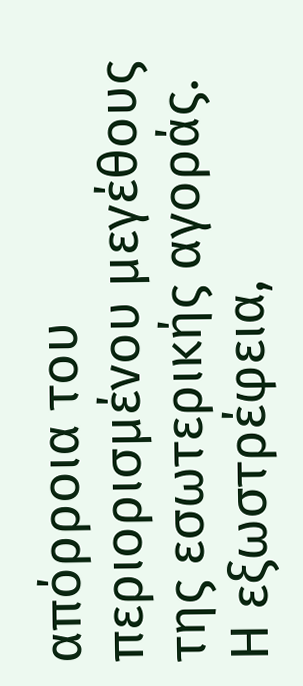απόρροια του περιορισμένου μεγέθους της εσωτερικής αγοράς.
Η εξωστρέφεια,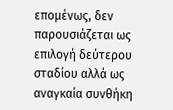επομένως, δεν παρουσιάζεται ως επιλογή δεύτερου σταδίου αλλά ως αναγκαία συνθήκη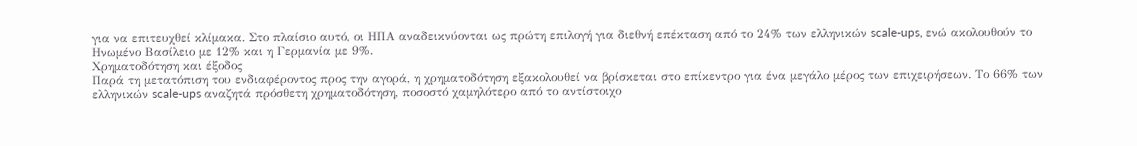για να επιτευχθεί κλίμακα. Στο πλαίσιο αυτό, οι ΗΠΑ αναδεικνύονται ως πρώτη επιλογή για διεθνή επέκταση από το 24% των ελληνικών scale-ups, ενώ ακολουθούν το Ηνωμένο Βασίλειο με 12% και η Γερμανία με 9%.
Χρηματοδότηση και έξοδος
Παρά τη μετατόπιση του ενδιαφέροντος προς την αγορά, η χρηματοδότηση εξακολουθεί να βρίσκεται στο επίκεντρο για ένα μεγάλο μέρος των επιχειρήσεων. Το 66% των ελληνικών scale-ups αναζητά πρόσθετη χρηματοδότηση, ποσοστό χαμηλότερο από το αντίστοιχο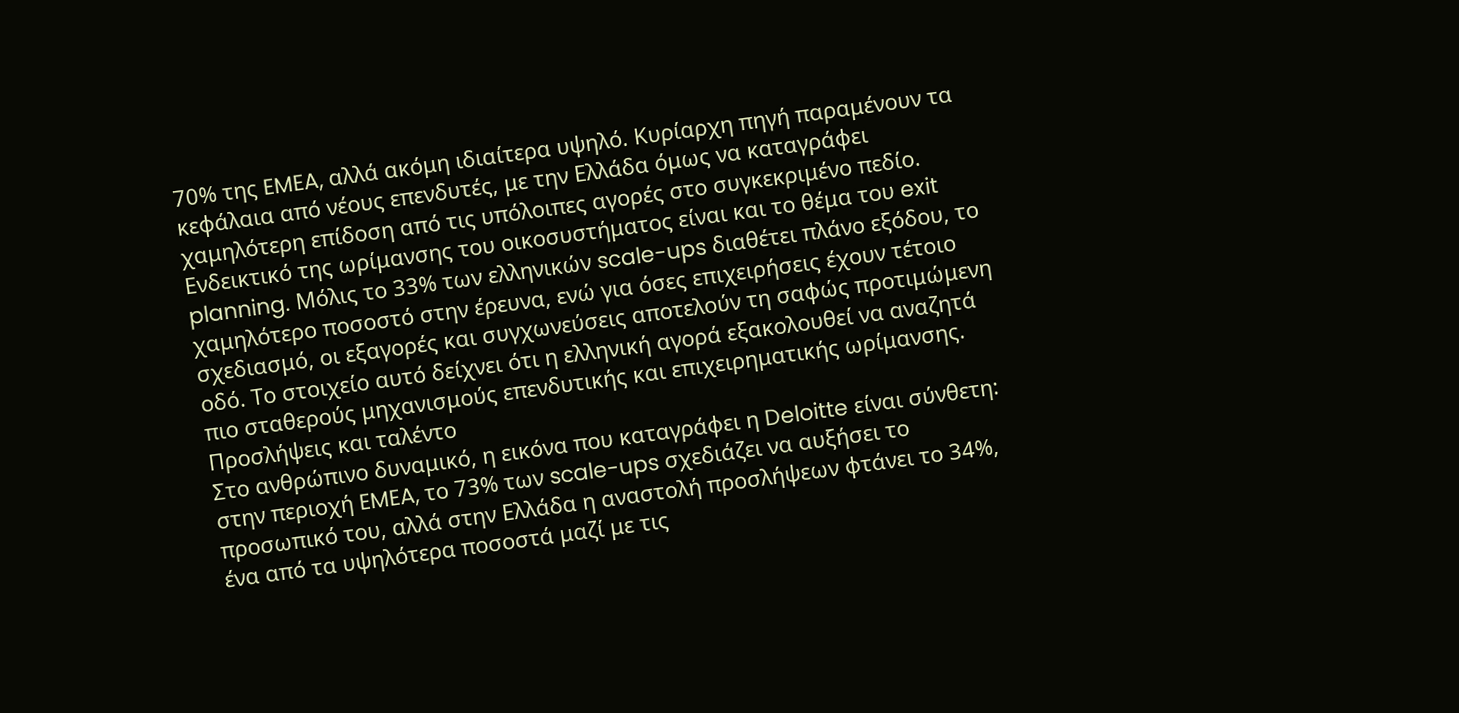70% της EMEA, αλλά ακόμη ιδιαίτερα υψηλό. Κυρίαρχη πηγή παραμένουν τα κεφάλαια από νέους επενδυτές, με την Ελλάδα όμως να καταγράφει χαμηλότερη επίδοση από τις υπόλοιπες αγορές στο συγκεκριμένο πεδίο.
Ενδεικτικό της ωρίμανσης του οικοσυστήματος είναι και το θέμα του exit planning. Μόλις το 33% των ελληνικών scale-ups διαθέτει πλάνο εξόδου, το χαμηλότερο ποσοστό στην έρευνα, ενώ για όσες επιχειρήσεις έχουν τέτοιο σχεδιασμό, οι εξαγορές και συγχωνεύσεις αποτελούν τη σαφώς προτιμώμενη οδό. Το στοιχείο αυτό δείχνει ότι η ελληνική αγορά εξακολουθεί να αναζητά πιο σταθερούς μηχανισμούς επενδυτικής και επιχειρηματικής ωρίμανσης.
Προσλήψεις και ταλέντο
Στο ανθρώπινο δυναμικό, η εικόνα που καταγράφει η Deloitte είναι σύνθετη: στην περιοχή EMEA, το 73% των scale-ups σχεδιάζει να αυξήσει το προσωπικό του, αλλά στην Ελλάδα η αναστολή προσλήψεων φτάνει το 34%, ένα από τα υψηλότερα ποσοστά μαζί με τις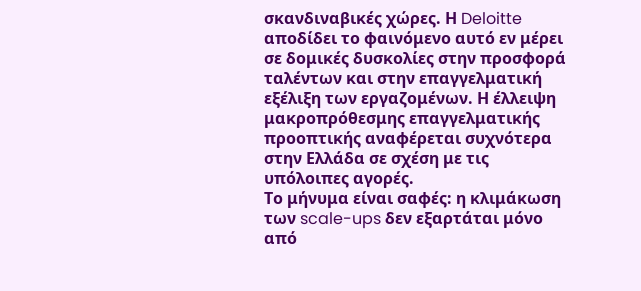σκανδιναβικές χώρες. Η Deloitte αποδίδει το φαινόμενο αυτό εν μέρει σε δομικές δυσκολίες στην προσφορά ταλέντων και στην επαγγελματική εξέλιξη των εργαζομένων. Η έλλειψη μακροπρόθεσμης επαγγελματικής προοπτικής αναφέρεται συχνότερα στην Ελλάδα σε σχέση με τις υπόλοιπες αγορές.
Το μήνυμα είναι σαφές: η κλιμάκωση των scale-ups δεν εξαρτάται μόνο από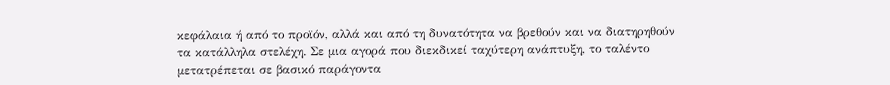κεφάλαια ή από το προϊόν, αλλά και από τη δυνατότητα να βρεθούν και να διατηρηθούν τα κατάλληλα στελέχη. Σε μια αγορά που διεκδικεί ταχύτερη ανάπτυξη, το ταλέντο μετατρέπεται σε βασικό παράγοντα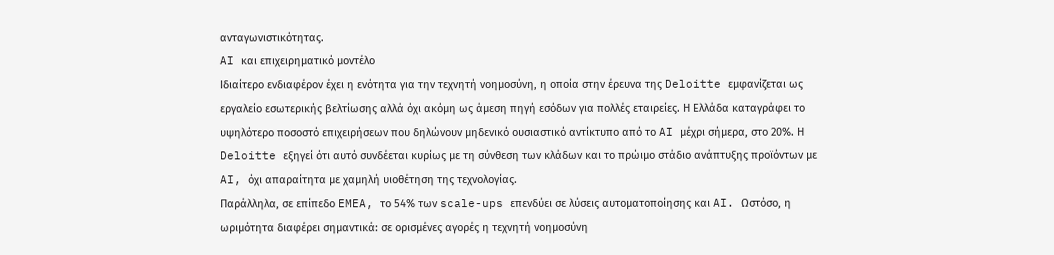ανταγωνιστικότητας.
AI και επιχειρηματικό μοντέλο
Ιδιαίτερο ενδιαφέρον έχει η ενότητα για την τεχνητή νοημοσύνη, η οποία στην έρευνα της Deloitte εμφανίζεται ως εργαλείο εσωτερικής βελτίωσης αλλά όχι ακόμη ως άμεση πηγή εσόδων για πολλές εταιρείες. Η Ελλάδα καταγράφει το υψηλότερο ποσοστό επιχειρήσεων που δηλώνουν μηδενικό ουσιαστικό αντίκτυπο από το AI μέχρι σήμερα, στο 20%. Η Deloitte εξηγεί ότι αυτό συνδέεται κυρίως με τη σύνθεση των κλάδων και το πρώιμο στάδιο ανάπτυξης προϊόντων με AI, όχι απαραίτητα με χαμηλή υιοθέτηση της τεχνολογίας.
Παράλληλα, σε επίπεδο EMEA, το 54% των scale-ups επενδύει σε λύσεις αυτοματοποίησης και AI. Ωστόσο, η ωριμότητα διαφέρει σημαντικά: σε ορισμένες αγορές η τεχνητή νοημοσύνη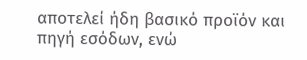αποτελεί ήδη βασικό προϊόν και πηγή εσόδων, ενώ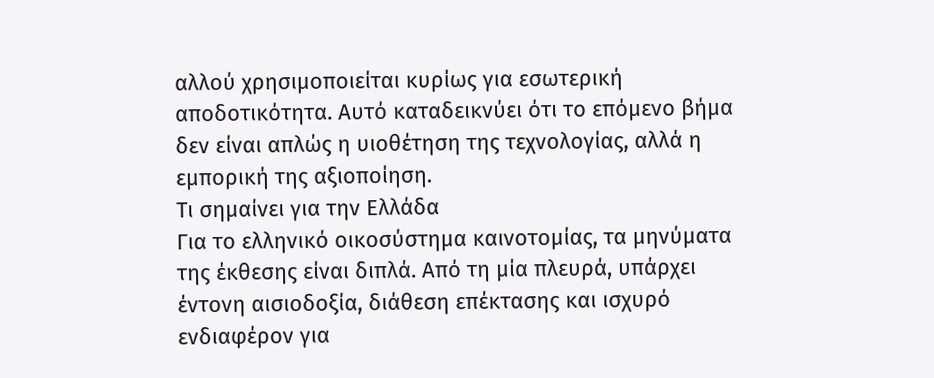αλλού χρησιμοποιείται κυρίως για εσωτερική αποδοτικότητα. Αυτό καταδεικνύει ότι το επόμενο βήμα δεν είναι απλώς η υιοθέτηση της τεχνολογίας, αλλά η εμπορική της αξιοποίηση.
Τι σημαίνει για την Ελλάδα
Για το ελληνικό οικοσύστημα καινοτομίας, τα μηνύματα της έκθεσης είναι διπλά. Από τη μία πλευρά, υπάρχει έντονη αισιοδοξία, διάθεση επέκτασης και ισχυρό ενδιαφέρον για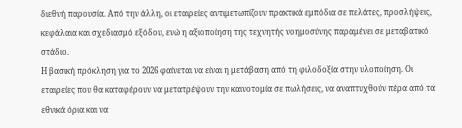διεθνή παρουσία. Από την άλλη, οι εταιρείες αντιμετωπίζουν πρακτικά εμπόδια σε πελάτες, προσλήψεις, κεφάλαια και σχεδιασμό εξόδου, ενώ η αξιοποίηση της τεχνητής νοημοσύνης παραμένει σε μεταβατικό στάδιο.
Η βασική πρόκληση για το 2026 φαίνεται να είναι η μετάβαση από τη φιλοδοξία στην υλοποίηση. Οι εταιρείες που θα καταφέρουν να μετατρέψουν την καινοτομία σε πωλήσεις, να αναπτυχθούν πέρα από τα εθνικά όρια και να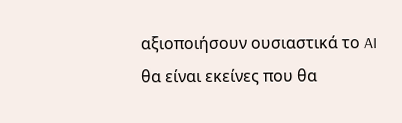αξιοποιήσουν ουσιαστικά το AI θα είναι εκείνες που θα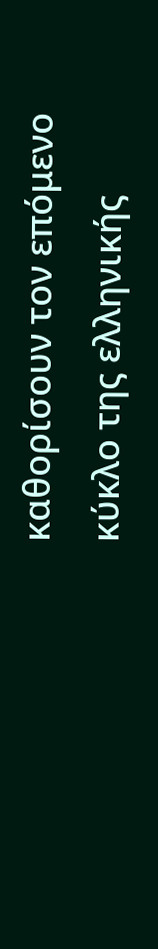καθορίσουν τον επόμενο κύκλο της ελληνικής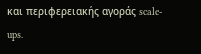και περιφερειακής αγοράς scale-ups.